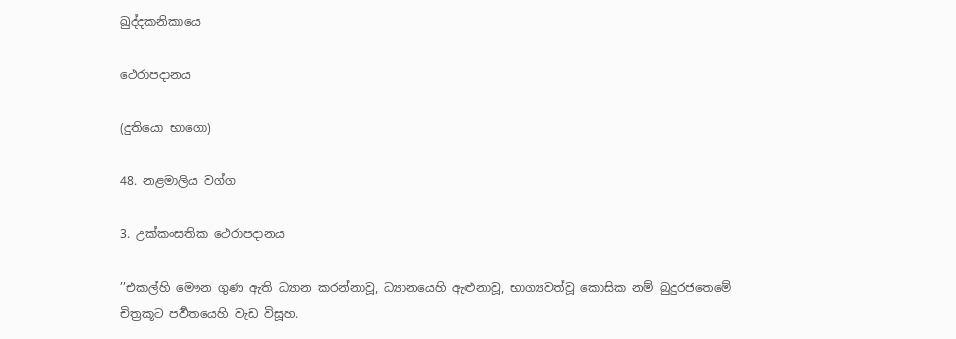ඛුද්දකනිකායෙ

ථෙරාපදානය

(දුතියො භාගො)

48. නළමාලිය වග්ග

3. උක්කංසතික ථෙරාපදානය

’’එකල්හි මෞන ගුණ ඇති ධ්‍යාන කරන්නාවූ, ධ්‍යානයෙහි ඇළුනාවූ, භාග්‍යවත්වූ කොසික නම් බුදුරජතෙමේ චිත්‍රකූට පර්‍වතයෙහි වැඩ විසූහ.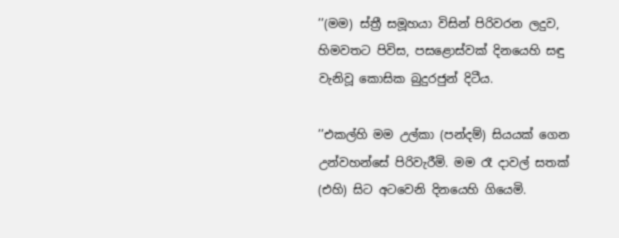’’(මම) ස්ත්‍රී සමූහයා විසින් පිරිවරන ලදුව, හිමවතට පිවිස, පසළොස්වක් දිනයෙහි සඳු වැනිවූ කොසික බුදුරජුන් දිටීය.

’’එකල්හි මම උල්කා (පන්දම්) සියයක් ගෙන උන්වහන්සේ පිරිවැරීමි. මම රෑ දාවල් සතක් (එහි) සිට අටවෙනි දිනයෙහි ගියෙමි.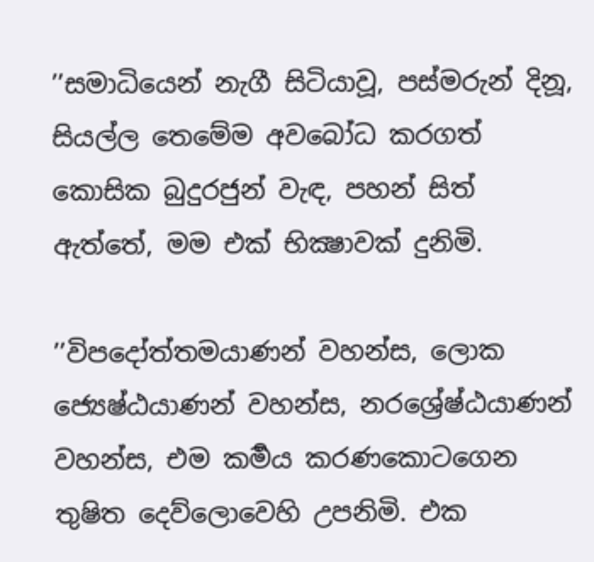’’සමාධියෙන් නැගී සිටියාවූ, පස්මරුන් දිනූ, සියල්ල තෙමේම අවබෝධ කරගත් කොසික බුදුරජුන් වැඳ, පහන් සිත් ඇත්තේ, මම එක් භික්‍ෂාවක් දුනිමි.

’’විපදෝත්තමයාණන් වහන්ස, ලොක ජ්‍යෙෂ්ඨයාණන් වහන්ස, නරශ්‍රේෂ්ඨයාණන් වහන්ස, එම කර්‍මය කරණකොටගෙන තුෂිත දෙව්ලොවෙහි උපනිමි. එක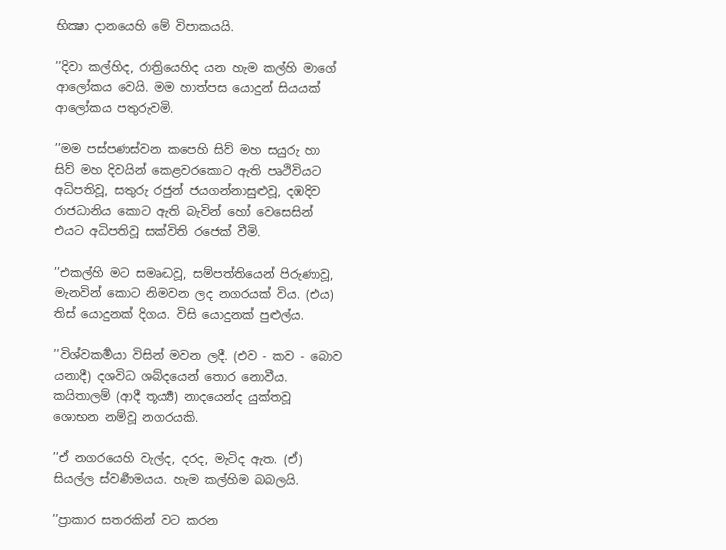භික්‍ෂා දානයෙහි මේ විපාකයයි.

’’දිවා කල්හිද, රාත්‍රියෙහිද යන හැම කල්හි මාගේ ආලෝකය වෙයි. මම හාත්පස යොදුන් සියයක් ආලෝකය පතුරුවමි.

’’මම පස්පණස්වන කපෙහි සිව් මහ සයුරු හා සිව් මහ දිවයින් කෙළවරකොට ඇති පෘථිවියට අධිපතිවූ, සතුරු රජුන් ජයගන්නාසුළුවූ, දඹදිව රාජධානිය කොට ඇති බැවින් හෝ වෙසෙසින් එයට අධිපතිවූ සක්විති රජෙක් වීමි.

’’එකල්හි මට සමෘද්‍ධවූ, සම්පත්තියෙන් පිරුණාවූ, මැනවින් කොට නිමවන ලද නගරයක් විය. (එය) තිස් යොදුනක් දිගය. විසි යොදුනක් පුළුල්ය.

’’විශ්වකර්‍මයා විසින් මවන ලදී. (එව - කව - බොව යනාදී) දශවිධ ශබ්දයෙන් තොර නොවීය. කයිතාලම් (ආදී තූර්‍ය්‍ය) නාදයෙන්ද යුක්තවූ ශොභන නම්වූ නගරයකි.

’’ඒ නගරයෙහි වැල්ද, දරද, මැටිද ඇත. (ඒ) සියල්ල ස්වර්‍ණමයය. හැම කල්හිම බබලයි.

’’ප්‍රාකාර සතරකින් වට කරන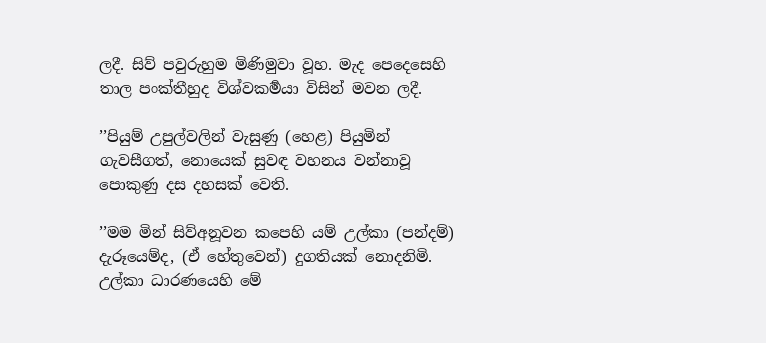ලදී. සිව් පවුරුහුම මිණිමුවා වූහ. මැද පෙදෙසෙහි තාල පංක්තීහුද විශ්වකර්‍මයා විසින් මවන ලදී.

’’පියුම් උපුල්වලින් වැසුණු (හෙළ) පියුමින් ගැවසීගත්, නොයෙක් සුවඳ වහනය වන්නාවූ පොකුණු දස දහසක් වෙති.

’’මම මින් සිව්අනූවන කපෙහි යම් උල්කා (පන්දම්) දැරූයෙම්ද, (ඒ හේතුවෙන්) දුගතියක් නොදනිමි. උල්කා ධාරණයෙහි මේ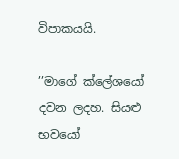විපාකයයි.

’’මාගේ ක්ලේශයෝ දවන ලදහ. සියළු භවයෝ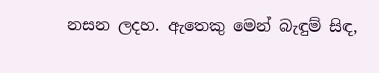නසන ලදහ. ඇතෙකු මෙන් බැඳුම් සිඳ,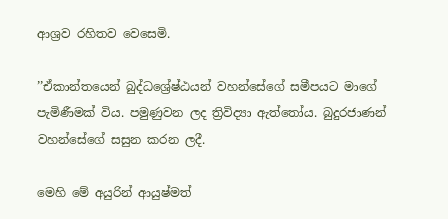ආශ්‍රව රහිතව වෙසෙමි.

’’ඒකාන්තයෙන් බුද්ධශ්‍රේෂ්ඨයන් වහන්සේගේ සමීපයට මාගේ පැමිණීමක් විය. පමුණුවන ලද ත්‍රිවිද්‍යා ඇත්තෝය. බුදුරජාණන් වහන්සේගේ සසුන කරන ලදී.

මෙහි මේ අයුරින් ආයුෂ්මත්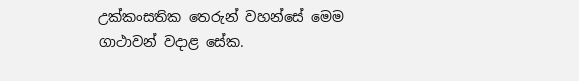උක්කංසතික තෙරුන් වහන්සේ මෙම ගාථාවන් වදාළ සේක.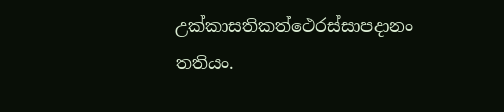උක්කාසතිකත්ථෙරස්සාපදානං තතියං.